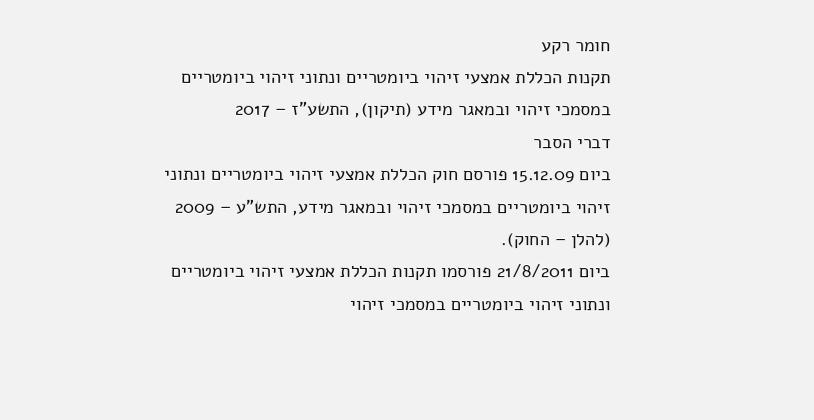חומר רקע
תקנות הכללת אמצעי זיהוי ביומטריים ונתוני זיהוי ביומטריים במסמכי זיהוי ובמאגר מידע (תיקון), התשע"ז – 2017
דברי הסבר
ביום 15.12.09 פורסם חוק הכללת אמצעי זיהוי ביומטריים ונתוני זיהוי ביומטריים במסמכי זיהוי ובמאגר מידע, התש"ע – 2009 (להלן – החוק).
ביום 21/8/2011 פורסמו תקנות הכללת אמצעי זיהוי ביומטריים ונתוני זיהוי ביומטריים במסמכי זיהוי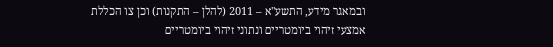ובמאגר מידע, התשע"א – 2011 (להלן – התקנות) וכן צו הכללת אמצעי זיהוי ביומטריים ונתוני זיהוי ביומטריים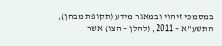במסמכי זיהוי ובמאגר מידע (תקופת מבחן), התשע"א – 2011, (להלן – הצו) אשר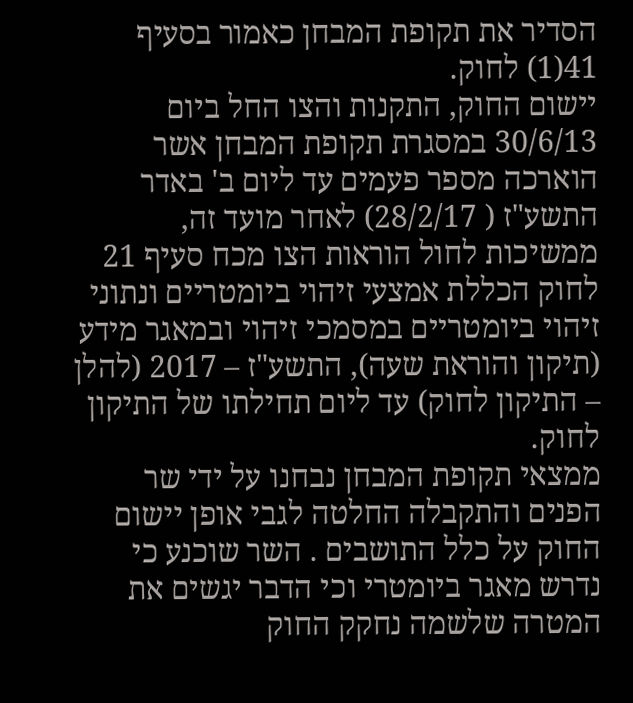הסדיר את תקופת המבחן כאמור בסעיף 41(1) לחוק.
יישום החוק, התקנות והצו החל ביום 30/6/13 במסגרת תקופת המבחן אשר הוארכה מספר פעמים עד ליום ב' באדר התשע"ז ( 28/2/17) לאחר מועד זה, ממשיכות לחול הוראות הצו מכח סעיף 21 לחוק הכללת אמצעי זיהוי ביומטריים ונתוני זיהוי ביומטריים במסמכי זיהוי ובמאגר מידע (תיקון והוראת שעה), התשע"ז – 2017 (להלן – התיקון לחוק) עד ליום תחילתו של התיקון לחוק.
ממצאי תקופת המבחן נבחנו על ידי שר הפנים והתקבלה החלטה לגבי אופן יישום החוק על כלל התושבים . השר שוכנע כי נדרש מאגר ביומטרי וכי הדבר יגשים את המטרה שלשמה נחקק החוק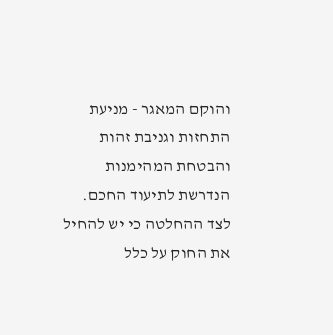והוקם המאגר - מניעת התחזות וגניבת זהות והבטחת המהימנות הנדרשת לתיעוד החכם.
לצד ההחלטה כי יש להחיל את החוק על כלל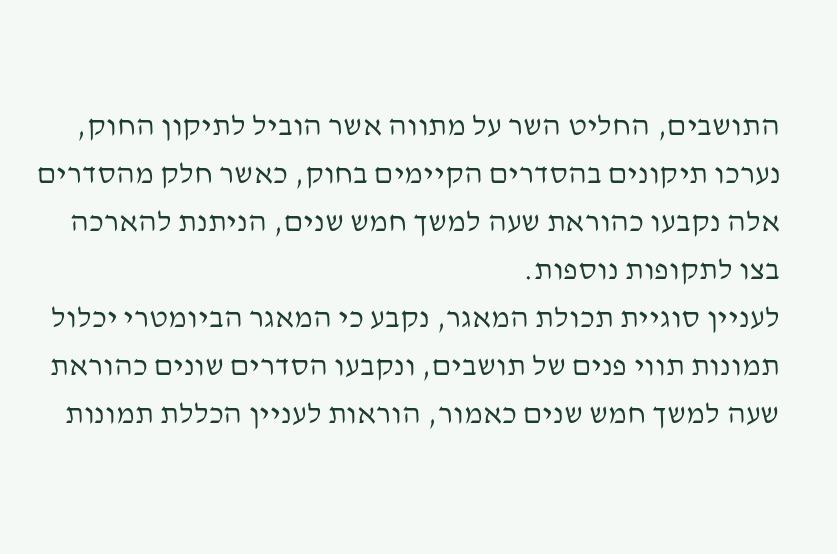התושבים, החליט השר על מתווה אשר הוביל לתיקון החוק, נערכו תיקונים בהסדרים הקיימים בחוק, כאשר חלק מהסדרים אלה נקבעו כהוראת שעה למשך חמש שנים, הניתנת להארכה בצו לתקופות נוספות.
לעניין סוגיית תכולת המאגר, נקבע כי המאגר הביומטרי יכלול תמונות תווי פנים של תושבים, ונקבעו הסדרים שונים כהוראת שעה למשך חמש שנים כאמור, הוראות לעניין הכללת תמונות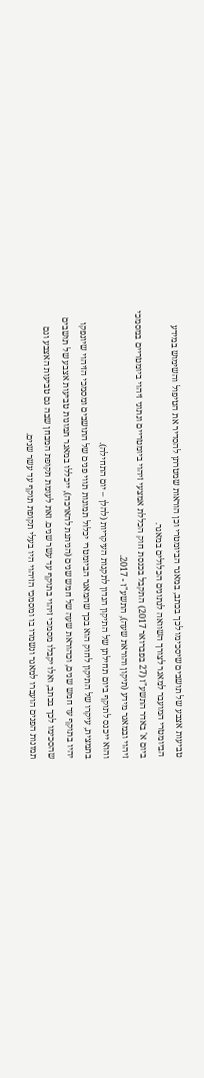טביעות אצבע של תושבים שיסכימו לכך בכתב, במאגר הביומטרי וכן הוראות שמטרתן להסדיר את הטיפול והשימוש במידע הביומטרי המועבר למאגר לצורך השוואה לנתונים הכלולים במאגר.
ביום א' באדר התשע"ז (27 בפברואר 2017) התקבל בכנסת חוק הכללת אמצעי זיהוי ביומטריים ונתוני זיהוי ביומטריים במסמכי זיהוי ובמאגר מידע (תיקון והוראת שעה), התשע"ז - 2017.
והוא ייכנס לתוקף ביום תחילתן של התיקון הנדון לתקנות העיקריות (להלן – יום התחילה).
בתמצית, עיקרו של התיקון לחוק הוא בכך שהמאגר הביומטרי יכלול תמונות תווי פנים של התושבים ומסמכי הזיהוי שיונפקו יהיו בתוקף עד חמש שנים, וכהוראת שעה של חמש שנים (הניתנת להארכה), ייכללו במאגר תמונות טביעות אצבע של תושבים שהסכימו לכך בכתב, ואלו יקבלו מסמכי זיהוי בתוקף עד עשר שנים. זאת לעומת תקופת המבחן שבה גם טביעות האצבע וגם תמונות הפנים הועברו למאגר ונשמרו בו ומסמכי הזיהוי היו בעלי תקופת תוקף עד עשר שנים.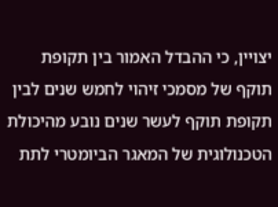יצויין, כי ההבדל האמור בין תקופת תוקף של מסמכי זיהוי לחמש שנים לבין תקופת תוקף לעשר שנים נובע מהיכולת הטכנולוגית של המאגר הביומטרי לתת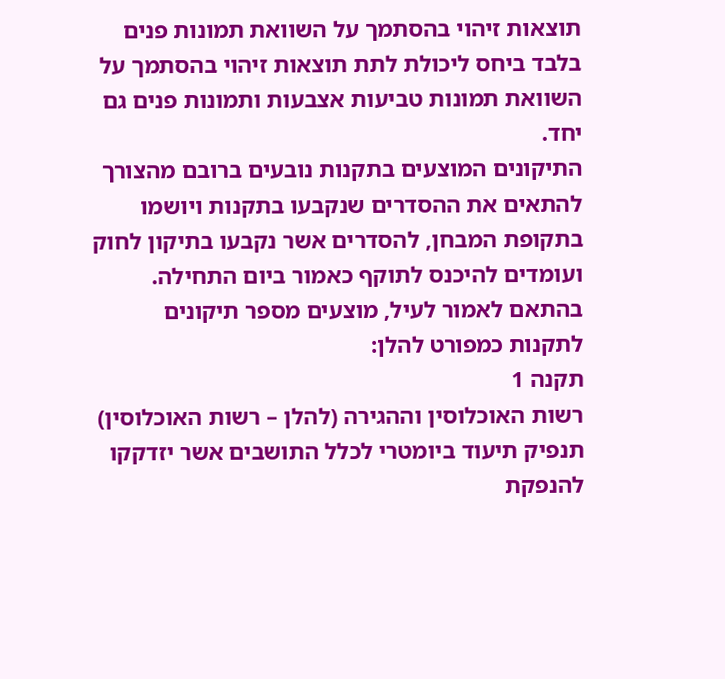תוצאות זיהוי בהסתמך על השוואת תמונות פנים בלבד ביחס ליכולת לתת תוצאות זיהוי בהסתמך על השוואת תמונות טביעות אצבעות ותמונות פנים גם יחד.
התיקונים המוצעים בתקנות נובעים ברובם מהצורך להתאים את ההסדרים שנקבעו בתקנות ויושמו בתקופת המבחן, להסדרים אשר נקבעו בתיקון לחוק ועומדים להיכנס לתוקף כאמור ביום התחילה.
בהתאם לאמור לעיל, מוצעים מספר תיקונים לתקנות כמפורט להלן:
תקנה 1
רשות האוכלוסין וההגירה (להלן – רשות האוכלוסין) תנפיק תיעוד ביומטרי לכלל התושבים אשר יזדקקו להנפקת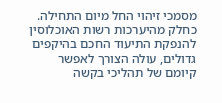מסמכי זיהוי החל מיום התחילה.
כחלק מהיערכות רשות האוכלוסין להנפקת התיעוד החכם בהיקפים גדולים, עולה הצורך לאפשר קיומם של תהליכי בקשה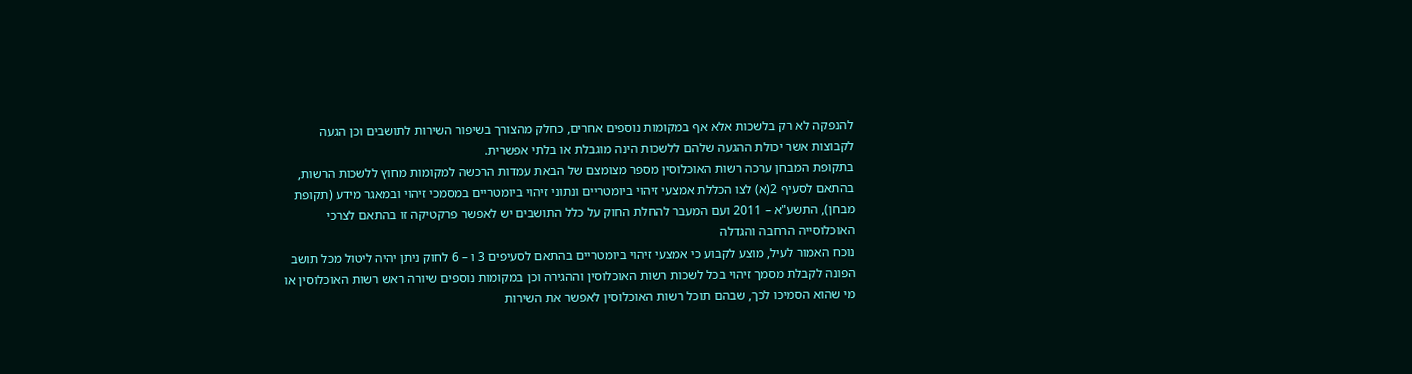להנפקה לא רק בלשכות אלא אף במקומות נוספים אחרים, כחלק מהצורך בשיפור השירות לתושבים וכן הגעה לקבוצות אשר יכולת ההגעה שלהם ללשכות הינה מוגבלת או בלתי אפשרית.
בתקופת המבחן ערכה רשות האוכלוסין מספר מצומצם של הבאת עמדות הרכשה למקומות מחוץ ללשכות הרשות, בהתאם לסעיף 2(א) לצו הכללת אמצעי זיהוי ביומטריים ונתוני זיהוי ביומטריים במסמכי זיהוי ובמאגר מידע (תקופת מבחן), התשע"א – 2011 ועם המעבר להחלת החוק על כלל התושבים יש לאפשר פרקטיקה זו בהתאם לצרכי האוכלוסייה הרחבה והגדלה
נוכח האמור לעיל, מוצע לקבוע כי אמצעי זיהוי ביומטריים בהתאם לסעיפים 3 ו – 6 לחוק ניתן יהיה ליטול מכל תושב הפונה לקבלת מסמך זיהוי בכל לשכות רשות האוכלוסין וההגירה וכן במקומות נוספים שיורה ראש רשות האוכלוסין או מי שהוא הסמיכו לכך, שבהם תוכל רשות האוכלוסין לאפשר את השירות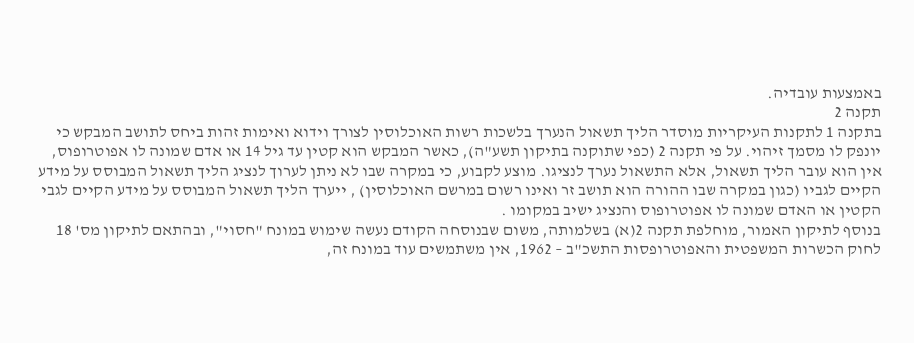באמצעות עובדיה.
תקנה 2
בתקנה 1 לתקנות העיקריות מוסדר הליך תשאול הנערך בלשכות רשות האוכלוסין לצורך וידוא ואימות זהות ביחס לתושב המבקש כי יונפק לו מסמך זיהוי. על פי תקנה 2 (כפי שתוקנה בתיקון תשע"ה), כאשר המבקש הוא קטין עד גיל 14 או אדם שמונה לו אפוטרופוס, אין הוא עובר הליך תשאול, אלא התשאול נערך לנציגו. מוצע לקבוע, כי במקרה שבו לא ניתן לערוך לנציג הליך תשאול המבוסס על מידע הקיים לגביו (כגון במקרה שבו ההורה הוא תושב זר ואינו רשום במרשם האוכלוסין) , ייערך הליך תשאול המבוסס על מידע הקיים לגבי הקטין או האדם שמונה לו אפוטרופוס והנציג ישיב במקומו .
בנוסף לתיקון האמור, מוחלפת תקנה 2(א) בשלמותה, משום שבנוסחה הקודם נעשה שימוש במונח "חסוי", ובהתאם לתיקון מס' 18 לחוק הכשרות המשפטית והאפוטרופסות התשכ"ב – 1962, אין משתמשים עוד במונח זה,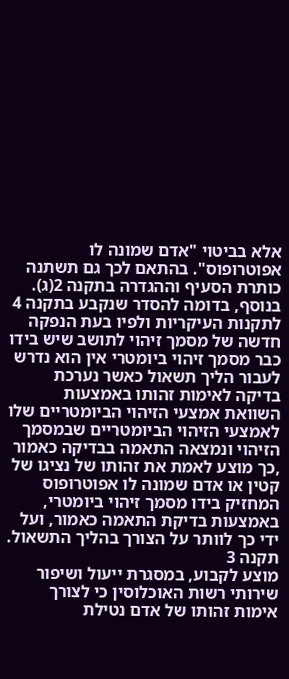אלא בביטוי "אדם שמונה לו אפוטרופוס". בהתאם לכך גם תשתנה כותרת הסעיף וההגדרה בתקנה 2(ג).
בנוסף, בדומה להסדר שנקבע בתקנה 4 לתקנות העיקריות ולפיו בעת הנפקה חדשה של מסמך זיהוי לתושב שיש בידו כבר מסמך זיהוי ביומטרי אין הוא נדרש לעבור הליך תשאול כאשר נערכת בדיקה לאימות זהותו באמצעות השוואת אמצעי הזיהוי הביומטריים שלו לאמצעי הזיהוי הביומטריים שבמסמך הזיהוי ונמצאה התאמה בבדיקה כאמור ,כך מוצע לאמת את זהותו של נציגו של קטין או אדם שמונה לו אפוטרופוס המחזיק בידו מסמך זיהוי ביומטרי, באמצעות בדיקת התאמה כאמור, ועל ידי כך לוותר על הצורך בהליך התשאול.
תקנה 3
מוצע לקבוע, במסגרת ייעול ושיפור שירותי רשות האוכלוסין כי לצורך אימות זהותו של אדם נטילת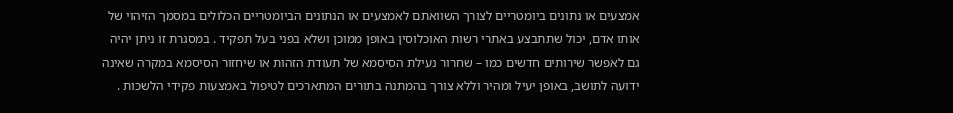אמצעים או נתונים ביומטריים לצורך השוואתם לאמצעים או הנתונים הביומטריים הכלולים במסמך הזיהוי של אותו אדם, יכול שתתבצע באתרי רשות האוכלוסין באופן ממוכן ושלא בפני בעל תפקיד . במסגרת זו ניתן יהיה גם לאפשר שירותים חדשים כמו – שחרור נעילת הסיסמא של תעודת הזהות או שיחזור הסיסמא במקרה שאינה ידועה לתושב, באופן יעיל ומהיר וללא צורך בהמתנה בתורים המתארכים לטיפול באמצעות פקידי הלשכות .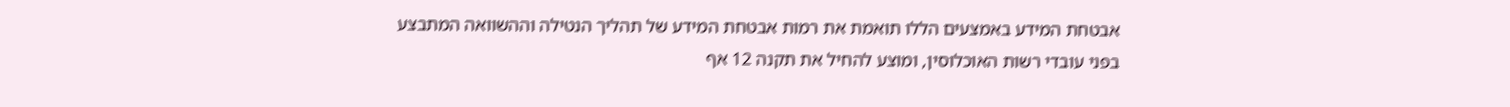אבטחת המידע באמצעים הללו תואמת את רמות אבטחת המידע של תהליך הנטילה וההשוואה המתבצע בפני עובדי רשות האוכלוסין, ומוצע להחיל את תקנה 12 אף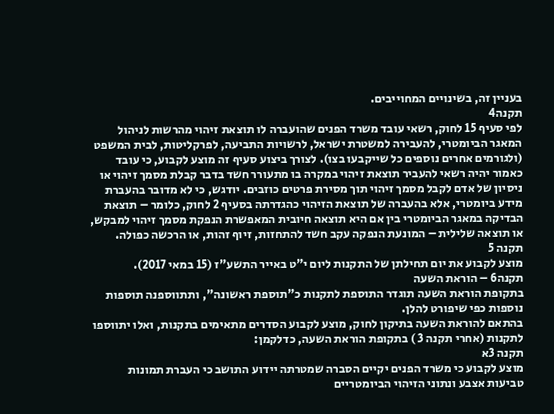בעניין זה, בשינויים המחוייבים.
תקנה4
לפי סעיף 15 לחוק, רשאי עובד משרד הפנים שהועברה לו תוצאת זיהוי מהרשות לניהול המאגר הביומטרי, להעבירה למשטרת ישראל, לרשויות התביעה, לפרקליטות, לבית המשפט (ולגורמים אחרים נוספים כל שייקבעו בצו). לצורך ביצוע סעיף זה מוצע לקבוע, כי עובד כאמור יהיה רשאי להעביר תוצאת זיהוי במקרה בו מתעורר חשד בדבר קבלת מסמך זיהוי או ניסיון של אדם לקבל מסמך זיהוי תוך מסירת פרטים כוזבים. יודגש, כי לא מדובר בהעברת מידע ביומטרי, אלא בהעברה של תוצאת הזיהוי כהגדרתה בסעיף 2 לחוק, כלומר – תוצאת הבדיקה במאגר הביומטרי בין אם היא תוצאה חיובית המאפשרת הנפקת מסמך זיהוי למבקש, או תוצאה שלילית – המונעת הנפקה עקב חשד להתחזות, זיוף זהות, או הרכשה כפולה.
תקנה 5
מוצע לקבוע את יום תחילתן של התקנות ליום י"ט באייר התשע"ז (15 במאי 2017).
תקנה6 – הוראת השעה
בתקופת הוראת השעה תוגדר התוספת לתקנות כ"תוספת ראשונה", ותתווספנה תוספות נוספות כפי שיפורט להלן.
בהתאם להוראת השעה בתיקון לחוק, מוצע לקבוע הסדרים מתאימים בתקנות, ואלו יתווספו לתקנות (אחרי תקנה 3 ) בתקופת הוראת השעה, כדלקמן:
תקנה 3א
מוצע לקבוע כי משרד הפנים יקיים הסברה שמטרתה יידוע התושב כי העברת תמונות טביעות אצבע ונתוני הזיהוי הביומטריים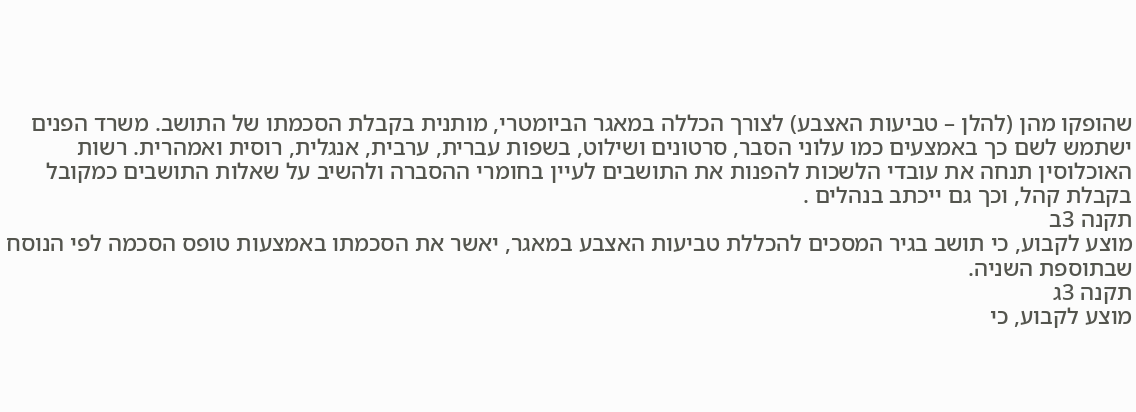שהופקו מהן (להלן – טביעות האצבע) לצורך הכללה במאגר הביומטרי, מותנית בקבלת הסכמתו של התושב. משרד הפנים ישתמש לשם כך באמצעים כמו עלוני הסבר, סרטונים ושילוט, בשפות עברית, ערבית, אנגלית, רוסית ואמהרית. רשות האוכלוסין תנחה את עובדי הלשכות להפנות את התושבים לעיין בחומרי ההסברה ולהשיב על שאלות התושבים כמקובל בקבלת קהל, וכך גם ייכתב בנהלים .
תקנה 3ב
מוצע לקבוע, כי תושב בגיר המסכים להכללת טביעות האצבע במאגר, יאשר את הסכמתו באמצעות טופס הסכמה לפי הנוסח שבתוספת השניה.
תקנה 3ג
מוצע לקבוע, כי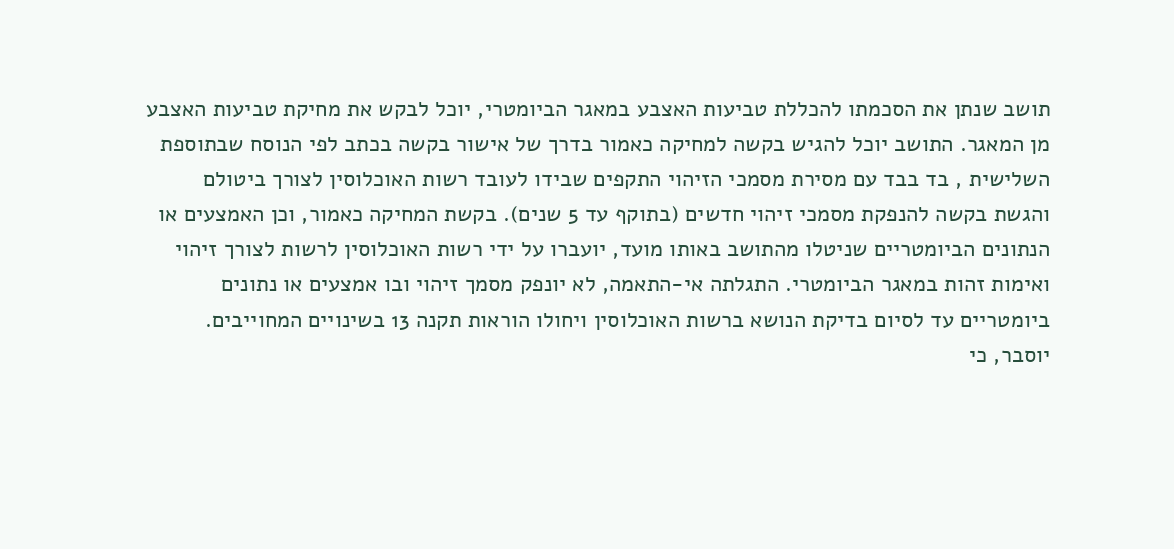תושב שנתן את הסכמתו להכללת טביעות האצבע במאגר הביומטרי, יוכל לבקש את מחיקת טביעות האצבע מן המאגר. התושב יוכל להגיש בקשה למחיקה כאמור בדרך של אישור בקשה בכתב לפי הנוסח שבתוספת השלישית , בד בבד עם מסירת מסמכי הזיהוי התקפים שבידו לעובד רשות האוכלוסין לצורך ביטולם והגשת בקשה להנפקת מסמכי זיהוי חדשים (בתוקף עד 5 שנים). בקשת המחיקה כאמור, וכן האמצעים או הנתונים הביומטריים שניטלו מהתושב באותו מועד, יועברו על ידי רשות האוכלוסין לרשות לצורך זיהוי ואימות זהות במאגר הביומטרי. התגלתה אי-התאמה, לא יונפק מסמך זיהוי ובו אמצעים או נתונים ביומטריים עד לסיום בדיקת הנושא ברשות האוכלוסין ויחולו הוראות תקנה 13 בשינויים המחוייבים.
יוסבר, כי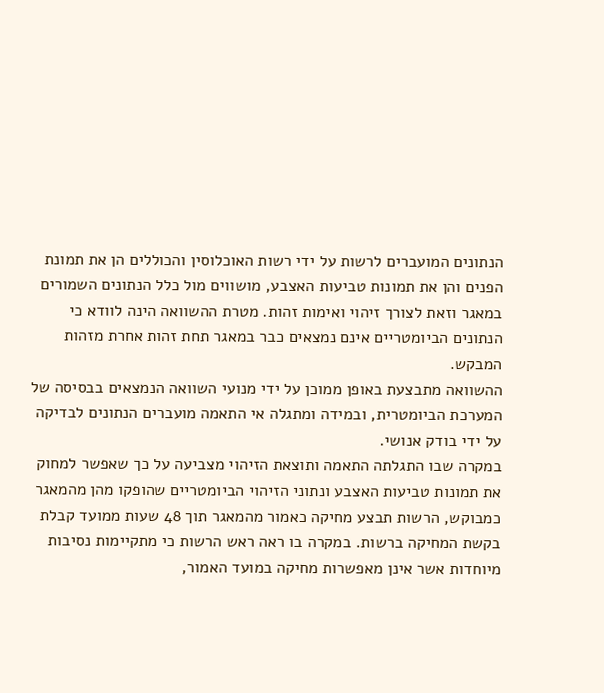הנתונים המועברים לרשות על ידי רשות האוכלוסין והכוללים הן את תמונת הפנים והן את תמונות טביעות האצבע, מושווים מול כלל הנתונים השמורים במאגר וזאת לצורך זיהוי ואימות זהות. מטרת ההשוואה הינה לוודא כי הנתונים הביומטריים אינם נמצאים כבר במאגר תחת זהות אחרת מזהות המבקש.
ההשוואה מתבצעת באופן ממוכן על ידי מנועי השוואה הנמצאים בבסיסה של המערכת הביומטרית, ובמידה ומתגלה אי התאמה מועברים הנתונים לבדיקה על ידי בודק אנושי.
במקרה שבו התגלתה התאמה ותוצאת הזיהוי מצביעה על כך שאפשר למחוק את תמונות טביעות האצבע ונתוני הזיהוי הביומטריים שהופקו מהן מהמאגר כמבוקש, הרשות תבצע מחיקה כאמור מהמאגר תוך 48 שעות ממועד קבלת בקשת המחיקה ברשות. במקרה בו ראה ראש הרשות כי מתקיימות נסיבות מיוחדות אשר אינן מאפשרות מחיקה במועד האמור,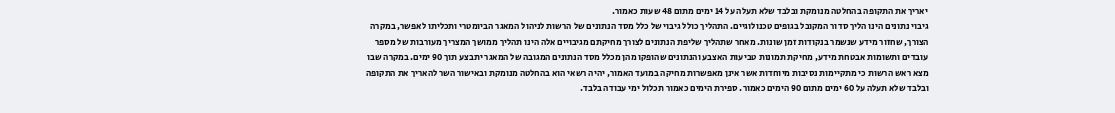יאריך את התקופה בהחלטה מנומקת ובלבד שלא תעלה על 14 ימים מתום 48 שעות כאמור.
גיבוי נתונים הינו הליך סדור המקובל בגופים טכנולוגיים. התהליך כולל גיבוי של כלל מסד הנתונים של הרשות לניהול המאגר הביומטרי ותכליתו לאפשר, במקרה הצורך, שחזור מידע שנשמר בנקודות זמן שונות. מאחר שתהליך שליפת הנתונים לצורך מחיקתם מגיבויים אלה הינו תהליך ממושך המצריך מעורבות של מספר עובדים ותשומות אבטחת מידע, מחיקת תמונות טביעות האצבע והנתונים שהופקו מהן מכלל מסד הנתונים המגובה של המאגר יתבצע תוך 90 ימים. במקרה שבו מצא ראש הרשות כי מתקיימות נסיבות מיוחדות אשר אינן מאפשרות מחיקה במועד האמור, יהיה רשאי הוא בהחלטה מנומקת ובאישור השר להאריך את התקופה ובלבד שלא תעלה על 60 ימים מתום 90 הימים כאמור. ספירת הימים כאמור תכלול ימי עבודה בלבד.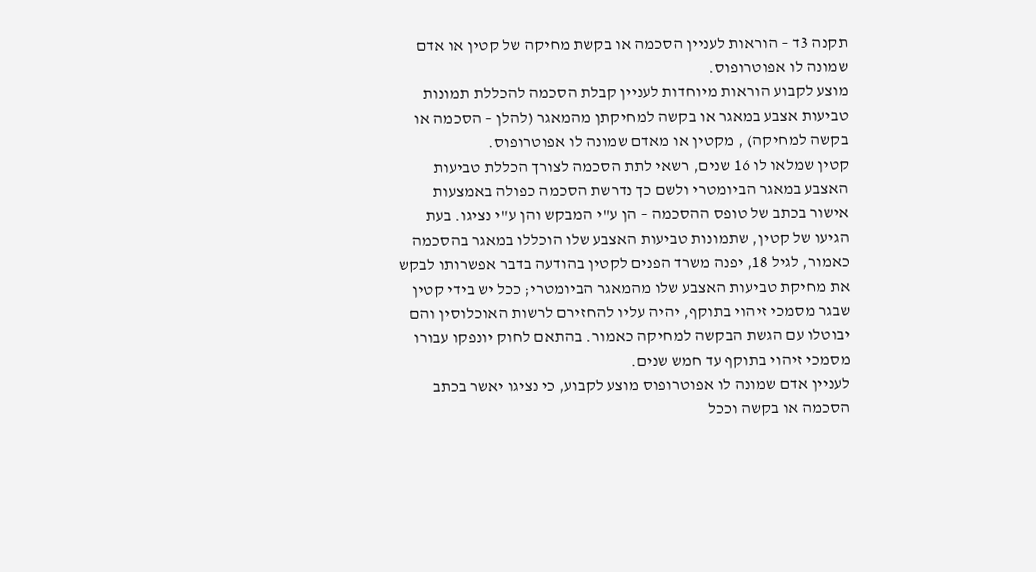תקנה 3ד – הוראות לעניין הסכמה או בקשת מחיקה של קטין או אדם שמונה לו אפוטרופוס.
מוצע לקבוע הוראות מיוחדות לעניין קבלת הסכמה להכללת תמונות טביעות אצבע במאגר או בקשה למחיקתן מהמאגר (להלן – הסכמה או בקשה למחיקה) , מקטין או מאדם שמונה לו אפוטרופוס.
קטין שמלאו לו 16 שנים, רשאי לתת הסכמה לצורך הכללת טביעות האצבע במאגר הביומטרי ולשם כך נדרשת הסכמה כפולה באמצעות אישור בכתב של טופס ההסכמה – הן ע"י המבקש והן ע"י נציגו. בעת הגיעו של קטין, שתמונות טביעות האצבע שלו הוכללו במאגר בהסכמה כאמור, לגיל 18, יפנה משרד הפנים לקטין בהודעה בדבר אפשרותו לבקש את מחיקת טביעות האצבע שלו מהמאגר הביומטרי; ככל יש בידי קטין שבגר מסמכי זיהוי בתוקף, יהיה עליו להחזירם לרשות האוכלוסין והם יבוטלו עם הגשת הבקשה למחיקה כאמור. בהתאם לחוק יונפקו עבורו מסמכי זיהוי בתוקף עד חמש שנים.
לעניין אדם שמונה לו אפוטרופוס מוצע לקבוע, כי נציגו יאשר בכתב הסכמה או בקשה וככל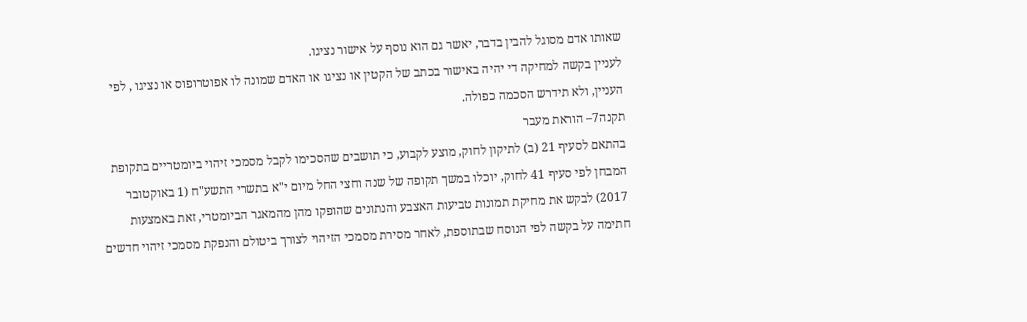שאותו אדם מסוגל להבין בדבר, יאשר גם הוא נוסף על אישור נציגו.
לעניין בקשה למחיקה די יהיה באישור בכתב של הקטין או נציגו או האדם שמונה לו אפוטרופוס או נציגו , לפי העניין, ולא תידרש הסכמה כפולה.
תקנה7– הוראת מעבר
בהתאם לסעיף 21 (ב) לתיקון לחוק, מוצע לקבוע, כי תושבים שהסכימו לקבל מסמכי זיהוי ביומטריים בתקופת המבחן לפי סעיף 41 לחוק, יוכלו במשך תקופה של שנה וחצי החל מיום י"א בתשרי התשע"ח (1 באוקטובר 2017) לבקש את מחיקת תמונות טביעות האצבע והנתונים שהופקו מהן מהמאגר הביומטרי, זאת באמצעות חתימה על בקשה לפי הנוסח שבתוספת, לאחר מסירת מסמכי הזיהוי לצורך ביטולם והנפקת מסמכי זיהוי חדשים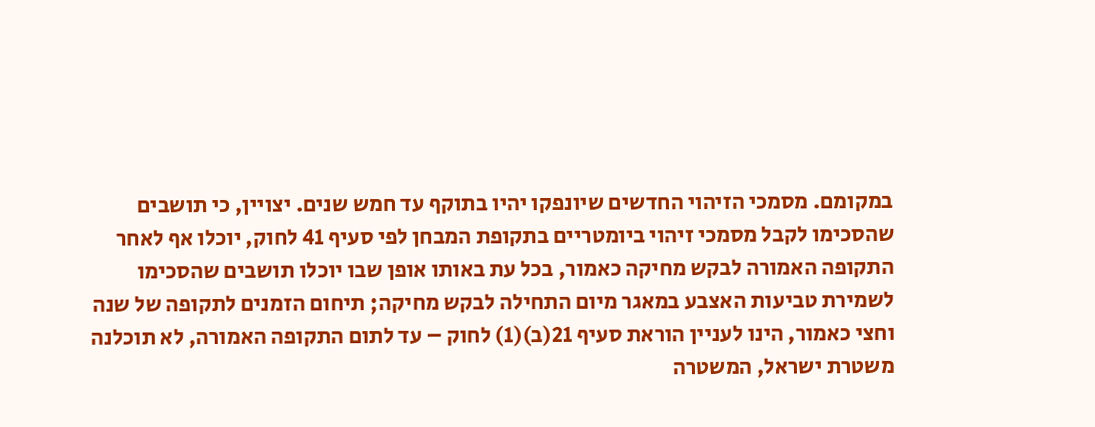במקומם. מסמכי הזיהוי החדשים שיונפקו יהיו בתוקף עד חמש שנים. יצויין, כי תושבים שהסכימו לקבל מסמכי זיהוי ביומטריים בתקופת המבחן לפי סעיף 41 לחוק, יוכלו אף לאחר התקופה האמורה לבקש מחיקה כאמור, בכל עת באותו אופן שבו יוכלו תושבים שהסכימו לשמירת טביעות האצבע במאגר מיום התחילה לבקש מחיקה; תיחום הזמנים לתקופה של שנה וחצי כאמור, הינו לעניין הוראת סעיף 21(ב)(1) לחוק – עד לתום התקופה האמורה, לא תוכלנה משטרת ישראל, המשטרה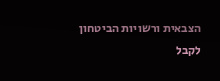הצבאית ורשויות הביטחון לקבל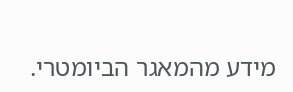מידע מהמאגר הביומטרי.